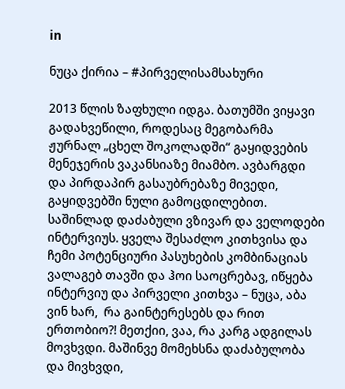in

ნუცა ქირია – #პირველისამსახური

2013 წლის ზაფხული იდგა. ბათუმში ვიყავი გადახვეწილი, როდესაც მეგობარმა ჟურნალ „ცხელ შოკოლადში“ გაყიდვების მენეჯერის ვაკანსიაზე მიამბო. ავბარგდი და პირდაპირ გასაუბრებაზე მივედი, გაყიდვებში ნული გამოცდილებით. საშინლად დაძაბული ვზივარ და ველოდები ინტერვიუს. ყველა შესაძლო კითხვისა და ჩემი პოტენციური პასუხების კომბინაციას ვალაგებ თავში და ჰოი საოცრებავ, იწყება ინტერვიუ და პირველი კითხვა – ნუცა, აბა ვინ ხარ,  რა გაინტერესებს და რით ერთობიო?! მეთქიი, ვაა, რა კარგ ადგილას მოვხვდი. მაშინვე მომეხსნა დაძაბულობა და მივხვდი,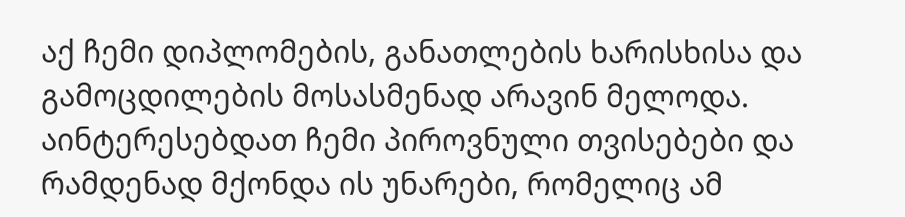აქ ჩემი დიპლომების, განათლების ხარისხისა და გამოცდილების მოსასმენად არავინ მელოდა. აინტერესებდათ ჩემი პიროვნული თვისებები და რამდენად მქონდა ის უნარები, რომელიც ამ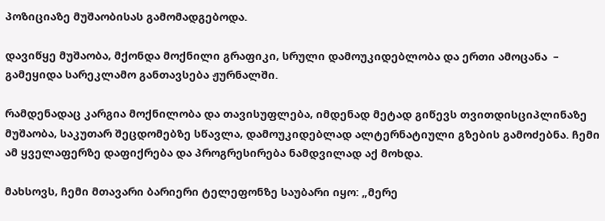პოზიციაზე მუშაობისას გამომადგებოდა.

დავიწყე მუშაობა, მქონდა მოქნილი გრაფიკი, სრული დამოუკიდებლობა და ერთი ამოცანა  – გამეყიდა სარეკლამო განთავსება ჟურნალში.

რამდენადაც კარგია მოქნილობა და თავისუფლება, იმდენად მეტად გიწევს თვითდისციპლინაზე მუშაობა, საკუთარ შეცდომებზე სწავლა, დამოუკიდებლად ალტერნატიული გზების გამოძებნა. ჩემი ამ ყველაფერზე დაფიქრება და პროგრესირება ნამდვილად აქ მოხდა.

მახსოვს, ჩემი მთავარი ბარიერი ტელეფონზე საუბარი იყო: „მერე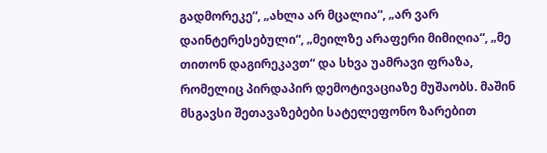გადმორეკე“, „ახლა არ მცალია“, „არ ვარ დაინტერესებული“, „მეილზე არაფერი მიმიღია“, „მე თითონ დაგირეკავთ“ და სხვა უამრავი ფრაზა, რომელიც პირდაპირ დემოტივაციაზე მუშაობს. მაშინ მსგავსი შეთავაზებები სატელეფონო ზარებით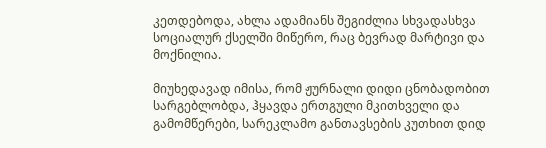კეთდებოდა, ახლა ადამიანს შეგიძლია სხვადასხვა სოციალურ ქსელში მიწერო, რაც ბევრად მარტივი და მოქნილია.

მიუხედავად იმისა, რომ ჟურნალი დიდი ცნობადობით სარგებლობდა, ჰყავდა ერთგული მკითხველი და გამომწერები, სარეკლამო განთავსების კუთხით დიდ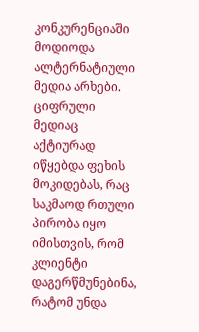კონკურენციაში მოდიოდა ალტერნატიული მედია არხები. ციფრული მედიაც აქტიურად იწყებდა ფეხის მოკიდებას, რაც საკმაოდ რთული პირობა იყო იმისთვის, რომ კლიენტი დაგერწმუნებინა, რატომ უნდა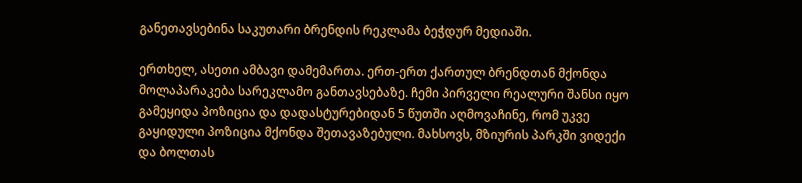განეთავსებინა საკუთარი ბრენდის რეკლამა ბეჭდურ მედიაში.

ერთხელ, ასეთი ამბავი დამემართა. ერთ-ერთ ქართულ ბრენდთან მქონდა მოლაპარაკება სარეკლამო განთავსებაზე. ჩემი პირველი რეალური შანსი იყო გამეყიდა პოზიცია და დადასტურებიდან 5 წუთში აღმოვაჩინე, რომ უკვე გაყიდული პოზიცია მქონდა შეთავაზებული. მახსოვს, მზიურის პარკში ვიდექი და ბოლთას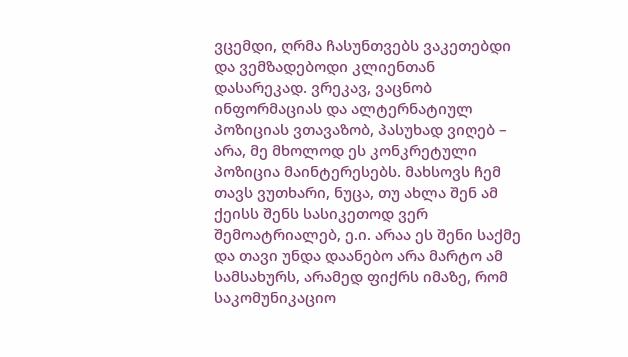ვცემდი, ღრმა ჩასუნთვებს ვაკეთებდი და ვემზადებოდი კლიენთან დასარეკად. ვრეკავ, ვაცნობ ინფორმაციას და ალტერნატიულ პოზიციას ვთავაზობ, პასუხად ვიღებ – არა, მე მხოლოდ ეს კონკრეტული პოზიცია მაინტერესებს. მახსოვს ჩემ თავს ვუთხარი, ნუცა, თუ ახლა შენ ამ ქეისს შენს სასიკეთოდ ვერ შემოატრიალებ, ე.ი. არაა ეს შენი საქმე და თავი უნდა დაანებო არა მარტო ამ სამსახურს, არამედ ფიქრს იმაზე, რომ საკომუნიკაციო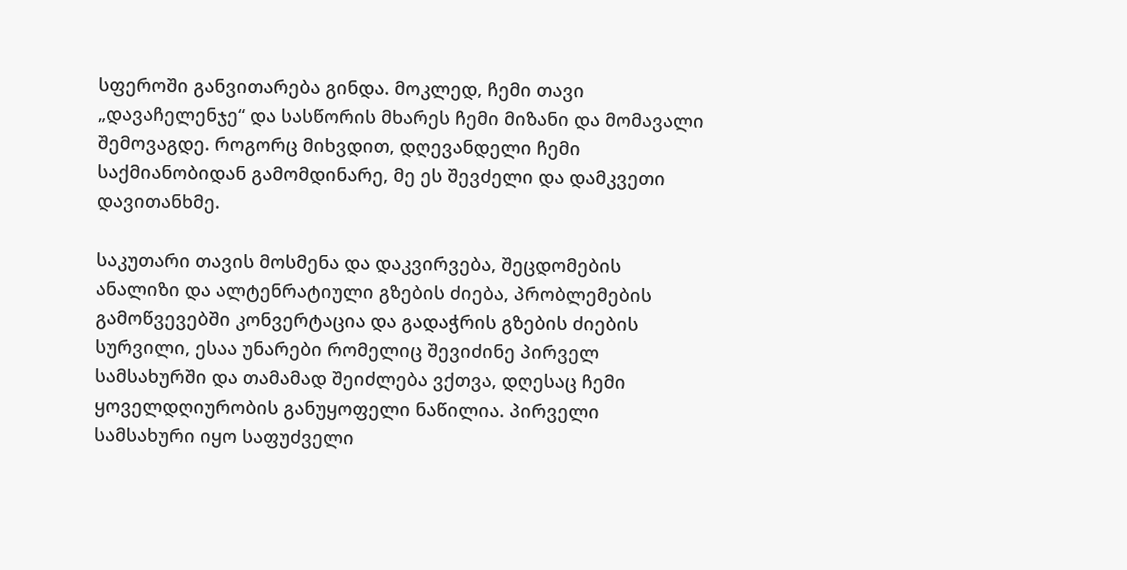სფეროში განვითარება გინდა. მოკლედ, ჩემი თავი „დავაჩელენჯე“ და სასწორის მხარეს ჩემი მიზანი და მომავალი შემოვაგდე. როგორც მიხვდით, დღევანდელი ჩემი საქმიანობიდან გამომდინარე, მე ეს შევძელი და დამკვეთი დავითანხმე.

საკუთარი თავის მოსმენა და დაკვირვება, შეცდომების ანალიზი და ალტენრატიული გზების ძიება, პრობლემების გამოწვევებში კონვერტაცია და გადაჭრის გზების ძიების სურვილი, ესაა უნარები რომელიც შევიძინე პირველ სამსახურში და თამამად შეიძლება ვქთვა, დღესაც ჩემი ყოველდღიურობის განუყოფელი ნაწილია. პირველი სამსახური იყო საფუძველი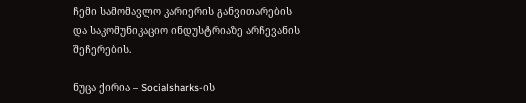ჩემი სამომავლო კარიერის განვითარების და საკომუნიკაციო ინდუსტრიაზე არჩევანის შეჩერების.

ნუცა ქირია – Socialsharks-ის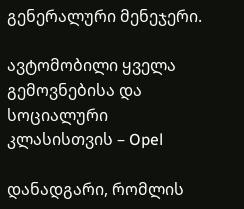გენერალური მენეჯერი.

ავტომობილი ყველა გემოვნებისა და სოციალური კლასისთვის – Opel

დანადგარი, რომლის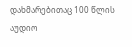დახმარებითაც 100 წლის აუდიო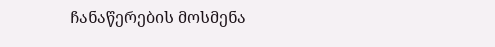ჩანაწერების მოსმენა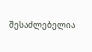შესაძლებელია